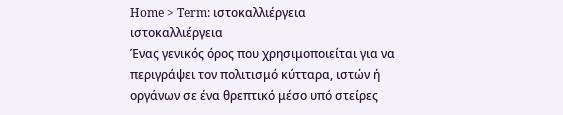Home > Term: ιστοκαλλιέργεια
ιστοκαλλιέργεια
Ένας γενικός όρος που χρησιμοποιείται για να περιγράψει τον πολιτισμό κύτταρα, ιστών ή οργάνων σε ένα θρεπτικό μέσο υπό στείρες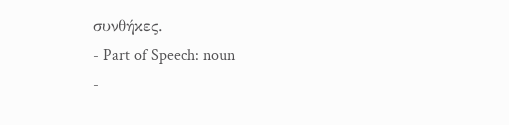συνθήκες.
- Part of Speech: noun
-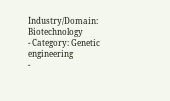Industry/Domain: Biotechnology
- Category: Genetic engineering
-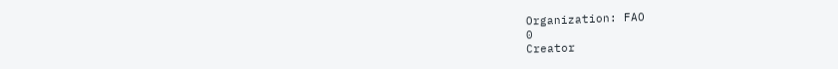Organization: FAO
0
Creator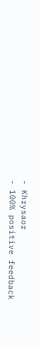- Khrysaor
- 100% positive feedback